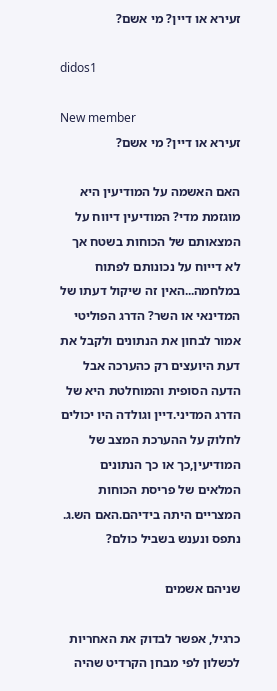זעירא או דיין? מי אשם?

didos1

New member
זעירא או דיין? מי אשם?

האם האשמה על המודיעין היא מוגזמת מדי? המודיעין דיווח על המצאותם של הכוחות בשטח אך לא דייוח על נכונותם לפתוח במלחמה...האין זה שיקול דעתו של המדינאי או השר? הדרג הפוליטי אמור לבחון את הנתונים ולקבל את דעת היועצים רק כהערכה אבל הדעה הסופית והמוחלטת היא של הדרג המדיני.דיין וגולדה היו יכולים לחלוק על ההערכת המצב של המודיעין,כך או כך הנתונים המלאים של פריסת הכוחות המצריים היתה בידיהם.האם הש.ג. נתפס ונענש בשביל כולם?

שניהם אשמים

כרגיל, אפשר לבדוק את האחריות לכשלון לפי מבחן הקרדיט שהיה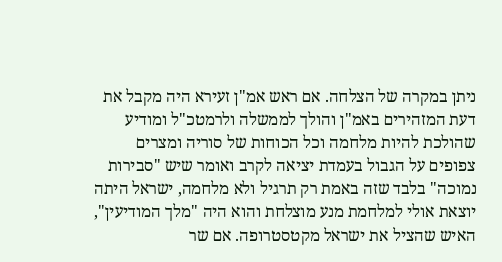ניתן במקרה של הצלחה. אם ראש אמ"ן זעירא היה מקבל את דעת המזהירים באמ"ן והולך לממשלה ולרמטכ"ל ומודיע שהולכת להיות מלחמה וכל הכוחות של סוריה ומצרים צפופים על הגבול בעמדת יציאה לקרב ואומר שיש "סבירות נמוכה" בלבד שזה באמת רק תרגיל ולא מלחמה, ישראל היתה יוצאת אולי למלחמת מנע מוצלחת והוא היה "מלך המודיעין", האיש שהציל את ישראל מקטסטרופה. אם שר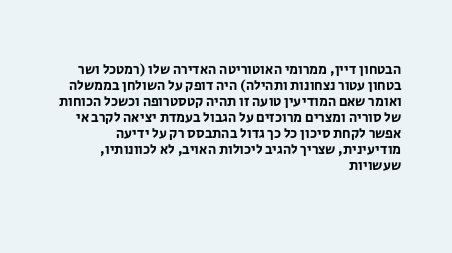הבטחון דיין, ממרומי האוטוריטה האדירה שלו (רמטכל ושר בטחון עטור נצחונות ותהילה) היה דופק על השולחן בממשלה ואומר שאם המודיעין טועה זו תהיה קטסטרופה וכשכל הכוחות של סוריה ומצרים מרוכזים על הגבול בעמדת יציאה לקרב אי אפשר לקחת סיכון כל כך גדול בהתבסס רק על ידיעה מודיעינית, שצריך להגיב ליכולות האויב, לא לכוונותיו, שעשויות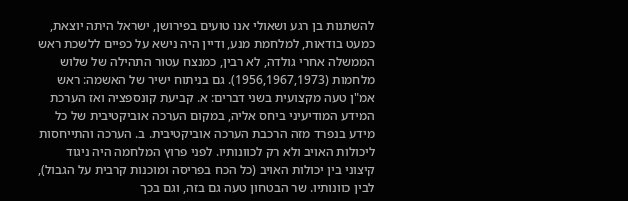להשתנות בן רגע ושאולי אנו טועים בפירושן, ישראל היתה יוצאת, כמעט בודאות, למלחמת מנע, ודיין היה נישא על כפיים ללשכת ראש הממשלה אחרי גולדה, לא רבין, כמנצח עטור התהילה של שלוש מלחמות (1956,1967,1973). גם בניתוח ישיר של האשמה: ראש אמ"ן טעה מקצועית בשני דברים: א. קביעת קונספציה ואז הערכת המידע המודיעיני ביחס אליה, במקום הערכה אוביקטיבית של כל מידע בנפרד מזה הרכבת הערכה אוביקטיבית. ב. הערכה והתייחסות ליכולות האויב ולא רק לכוונותיו. לפני פרוץ המלחמה היה ניגוד קיצוני בין יכולות האויב (כל הכח בפריסה ומוכנות קרבית על הגבול), לבין כוונותיו. שר הבטחון טעה גם בזה, וגם בכך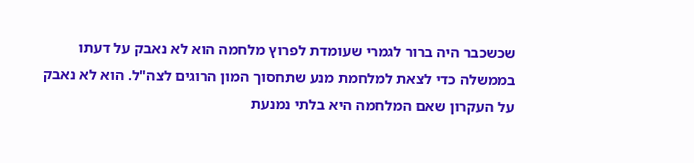שכשכבר היה ברור לגמרי שעומדת לפרוץ מלחמה הוא לא נאבק על דעתו בממשלה כדי לצאת למלחמת מנע שתחסוך המון הרוגים לצה"ל. הוא לא נאבק על העקרון שאם המלחמה היא בלתי נמנעת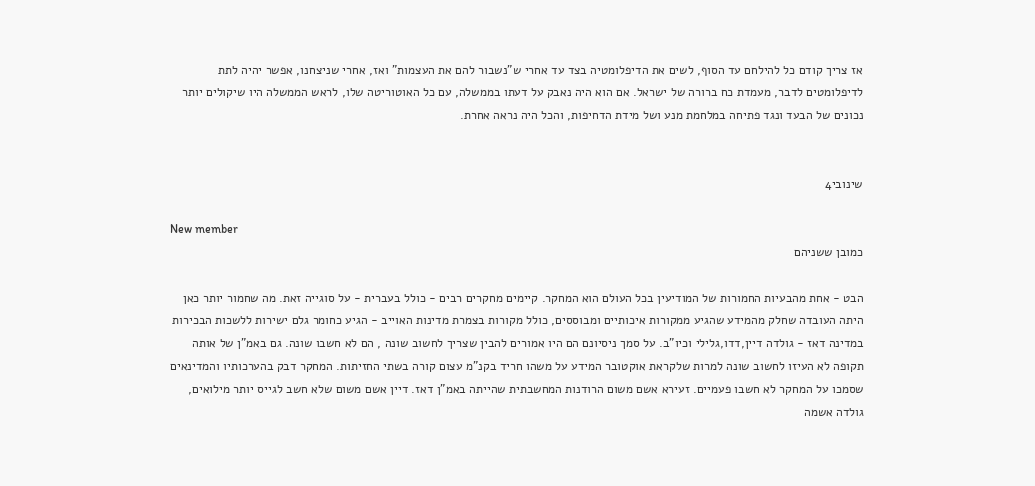אז צריך קודם כל להילחם עד הסוף, לשים את הדיפלומטיה בצד עד אחרי ש"נשבור להם את העצמות" ואז, אחרי שניצחנו, אפשר יהיה לתת לדיפלומטים לדבר, מעמדת כח ברורה של ישראל. אם הוא היה נאבק על דעתו בממשלה, עם כל האוטוריטה שלו, לראש הממשלה היו שיקולים יותר נכונים של הבעד ונגד פתיחה במלחמת מנע ושל מידת הדחיפות, והכל היה נראה אחרת.


שינובי4

New member
כמובן ששניהם

הבט - אחת מהבעיות החמורות של המודיעין בכל העולם הוא המחקר. קיימים מחקרים רבים - כולל בעברית - על סוגייה זאת. מה שחמור יותר כאן היתה העובדה שחלק מהמידע שהגיע ממקורות איכותיים ומבוססים, כולל מקורות בצמרת מדינות האוייב - הגיע כחומר גלם ישירות ללשכות הבכירות במדינה דאז - גולדה דיין,דדו,גלילי וכיו"ב. על סמך ניסיונם הם היו אמורים להבין שצריך לחשוב שונה , הם לא חשבו שונה. גם באמ"ן של אותה תקופה לא העיזו לחשוב שונה למרות שלקראת אוקטובר המידע על משהו חריד בקנ"מ עצום קורה בשתי החזיתות. המחקר דבק בהערכותיו והמדינאים שסמכו על המחקר לא חשבו פעמיים. זעירא אשם משום הרודנות המחשבתית שהייתה באמ"ן דאז. דיין אשם משום שלא חשב לגייס יותר מילואים, גולדה אשמה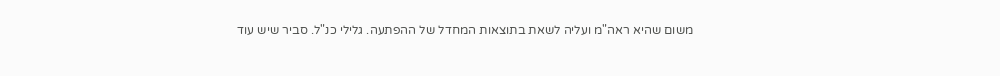משום שהיא ראה"מ ועליה לשאת בתוצאות המחדל של ההפתעה. גלילי כנ"ל. סביר שיש עוד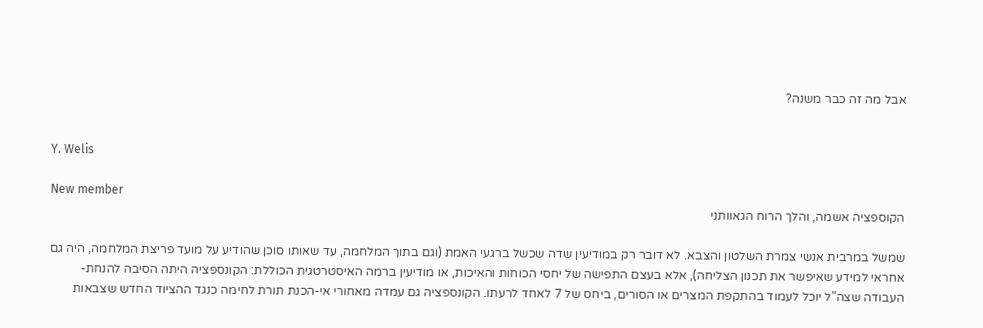אבל מה זה כבר משנה?


Y. Welis

New member
הקוספציה אשמה, והלך הרוח הגאוותני

שמשל במרבית אנשי צמרת השלטון והצבא. לא דובר רק במודיעין שדה שכשל ברגעי האמת (וגם בתוך המלחמה, עד שאותו סוכן שהודיע על מועד פריצת המלחמה, היה גם אחראי למידע שאיפשר את תכנון הצליחה), אלא בעצם התפישה של יחסי הכוחות והאיכות, או מודיעין ברמה האיסטרטגית הכוללת: הקונספציה היתה הסיבה להנחת-העבודה שצה"ל יוכל לעמוד בהתקפת המצרים או הסורים, ביחס של 7 לאחד לרעתו. הקונספציה גם עמדה מאחורי אי-הכנת תורת לחימה כנגד ההציוד החדש שצבאות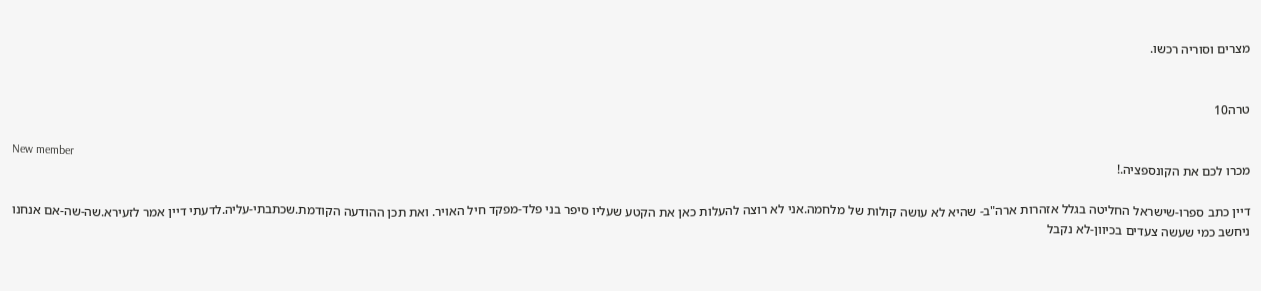מצרים וסוריה רכשו.


טרה10

New member
מכרו לכם את הקונספציה.!

דיין כתב ספרו-שישראל החליטה בגלל אזהרות ארה"ב- שהיא לא עושה קולות של מלחמה.אני לא רוצה להעלות כאן את הקטע שעליו סיפר בני פלד-מפקד חיל האויר. ואת תכן ההודעה הקודמת.שכתבתי-עליה.לדעתי דיין אמר לזעירא.שה-שה-אם אנחנו ניחשב כמי שעשה צעדים בכיוון-לא נקבל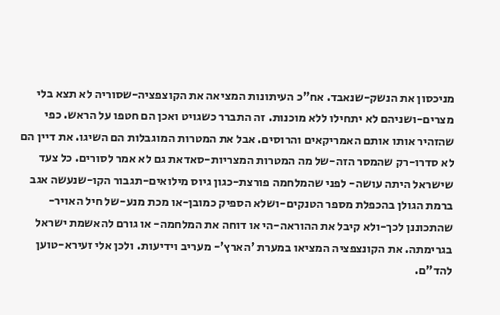מניכסון את הנשק-שנאבד. אח"כ העיתונות המציאה את הקוצפציה-שסוריה לא תצא בלי מצרים-ושניהם לא יתחילו ללא מוכנות. זה התברר כשגויט ואכן הם חטפו על הראש. כפי שהזהיר אותו אותם האמריקאים והרוסים. אבל את המטרות המוגבלות הם השיגו. את דיין הם לא סדרו-רק שהמסר הזה-של מה המטרות המצריות-סאדאת גם לא אמר לסורים. כל צעד שישראל היתה עושה- לפני שהמלחמה פורצת-כגון גיוס מילואים-תגבור הקו-שנעשה אגב ברמת הגולן בהכפלת מספר הטנקים-ושלא הספיק כמובן-או מכת מנע-של חיל האויר-שהתכוננן לכך-ולא קיבל את ההוראה-הי או דוחה את המלחמה- או גורם להאשמת ישראל בגרימתה. את הקונצפציה המציאו במערת 'הארץ'- מעריב וידיעות. ולכן אלי זעירא-טוען להד"ם.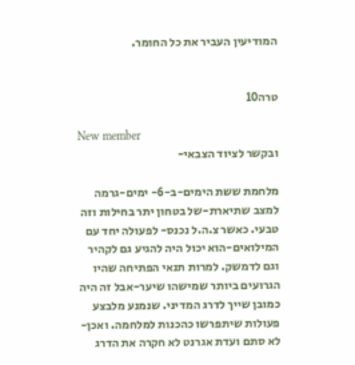המודיעין העביר את כל החומר.


טרה10

New member
ובקשר לציוד הצבאי-

מלחמת ששת הימים-ב-6- ימים-גרמה למצב שתיארת-של בטחון יתר בחילות וזה טבעי. כאשר צ.ה.ל נכנס- לפעולה יחד עם המילואים-הוא יכול היה להגיע גם לקהיר וגם לדמשק. למרות תנאי הפתיחה שהיו הגרועים ביותר שמישהו שיער-אבל זה היה כמובן שייך לדרג המדיני. שנמנע מלבצע פעולות שיתפרשו כהכנות למלחמה. ואכן- לא סתם ועדת אגרנט לא חקרה את הדרג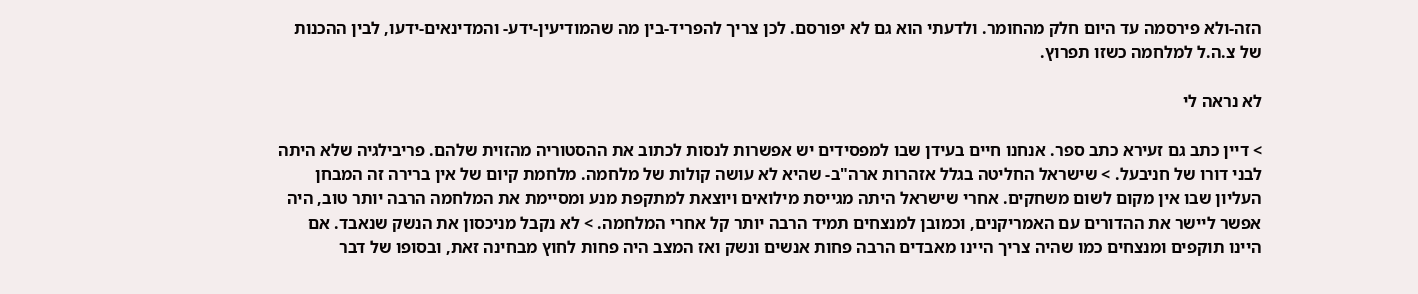הזה-ולא פירסמה עד היום חלק מהחומר. ולדעתי הוא גם לא יפורסם. לכן צריך להפריד-בין מה שהמודיעין-ידע- והמדינאים-ידעו, לבין ההכנות של צ.ה.ל למלחמה כשזו תפרוץ.

לא נראה לי

> דיין כתב גם זעירא כתב ספר. אנחנו חיים בעידן שבו למפסידים יש אפשרות לנסות לכתוב את ההסטוריה מהזוית שלהם. פריבילגיה שלא היתה לבני דורו של חניבעל. > שישראל החליטה בגלל אזהרות ארה"ב- שהיא לא עושה קולות של מלחמה. מלחמת קיום של אין ברירה זה המבחן העליון שבו אין מקום לשום משחקים. אחרי שישראל היתה מגייסת מילואים ויוצאת למתקפת מנע ומסיימת את המלחמה הרבה יותר טוב, היה אפשר ליישר את ההדורים עם האמריקנים, וכמובן למנצחים תמיד הרבה יותר קל אחרי המלחמה. > לא נקבל מניכסון את הנשק שנאבד. אם היינו תוקפים ומנצחים כמו שהיה צריך היינו מאבדים הרבה פחות אנשים ונשק ואז המצב היה פחות לחוץ מבחינה זאת, ובסופו של דבר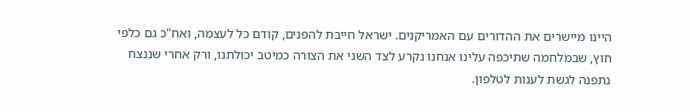היינו מיישרים את ההדורים עם האמריקנים. ישראל חייבת להפנים, קודם כל לעצמה, ואח"כ גם כלפי חוץ, שבמלחמה שתיכפה עלינו אנחנו נקרע לצד השני את הצורה כמיטב יכולתנו, ורק אחרי שננצח נתפנה לגשת לענות לטלפון.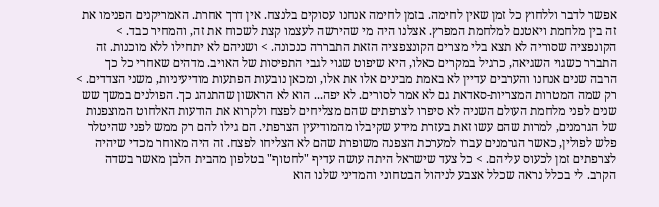אפשר לדבר וללחוץ כל זמן שאין לחימה. בזמן לחימה אנחנו עסוקים בלנצח. אין דרך אחרת. האמריקנים הפנימו את זה בין מלחמת ויאטנם למלחמת המפרץ. אצלנו היה מי שהירשה לעצמו קצת לשכוח את זה, והמחיר כבד. > הקונפציה שסוריה לא תצא בלי מצרים הקונצפציה הזאת התבררה כנכונה. > ושניהם לא יתחילו ללא מוכנות. זה התברר כשגוי השגיאה, כרגיל במקרים כאלו, היא שיפוט שגוי לגבי התפיסות של האויב. מדהים שאחרי כל כך הרבה שנים אנחנו והערבים עדיין לא באמת מבינים אלו את אלו, ומכאן נובעות הפתעות מודיעיניות, משני הצדדים. > רק שמה המטרות המצריות-סאדאת גם לא אמר לסורים. לא יפה... הוא לא הראשון שהתנהג כך. הפולנים במשך שש שנים לפני מלחמת העולם השניה לא סיפרו לצרפתים שהם מצליחים לפצח ולקרוא את הודעות האלחוט המוצפנות של הגרמנים, למרות שהם עשו זאת בעזרת מידע שקיבלו מהמודיעין הצרפתי. הם גילו להם רק ממש לפני שהיטלר פלש לפולין, כאשר הגרמנים עברו למערכת הצפנה משופרת שהם לא הצליחו לפצח. זה היה מאוחר מכדי שיהיה לצרפתים זמן לכעוס עליהם. > כל צעד שישראל היתה עושה עדיף "לחטוף" בטלפון מהבית הלבן מאשר בשדה הקרב. לי בכלל נראה שכלל אצבע לניהול הבטחוני והמדיני שלנו הוא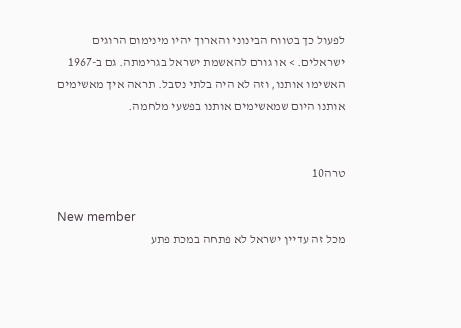לפעול כך בטווח הבינוני והארוך יהיו מינימום הרוגים ישראלים. > או גורם להאשמת ישראל בגרימתה. גם ב-1967 האשימו אותנו, וזה לא היה בלתי נסבל. תראה איך מאשימים אותנו היום שמאשימים אותנו בפשעי מלחמה.


טרה10

New member
מכל זה עדיין ישראל לא פתחה במכת פתע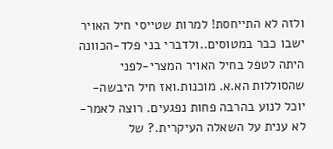ולזה לא התייחסת! למרות שטייסי חיל האויר ישבו כבר במטוסים..ולדברי בני פלד-הכוונה היתה לטפל בחיל האויר המצרי-לפני שהסוללות הא.א. מוכנות.ואז חיל היבשה- יוכל לנוע בהרבה פחות נפגעים. רוצה לאמר-לא ענית על השאלה העיקרית.? של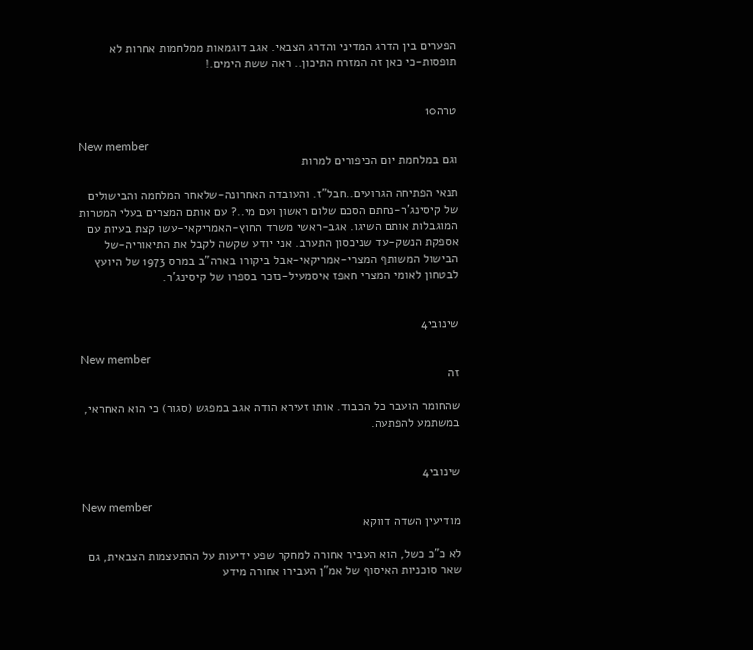הפערים בין הדרג המדיני והדרג הצבאי. אגב דוגמאות ממלחמות אחרות לא תופסות-כי כאן זה המזרח התיכון.. ראה ששת הימים.!


טרה10

New member
וגם במלחמת יום הכיפורים למרות

תנאי הפתיחה הגרועים..חבל"ז. והעובדה האחרונה-שלאחר המלחמה והבישולים של קיסינג'ר-נחתם הסכם שלום ראשון ועם מי..? עם אותם המצרים בעלי המטרות המוגבלות אותם השיגו. אגב-ראשי משרד החוץ-האמריקאי-עשו קצת בעיות עם אספקת הנשק-עד שניכסון התערב. אני יודע שקשה לקבל את התיאוריה-של הבישול המשותף המצרי-אמריקאי-אבל ביקורו בארה"ב במרס 1973 של היועץ לבטחון לאומי המצרי חאפז איסמעיל-נזכר בספרו של קיסינג'ר.


שינובי4

New member
זה

שהחומר הועבר כל הכבוד. אותו זעירא הודה אגב במפגש (סגור) כי הוא האחראי, במשתמע להפתעה.


שינובי4

New member
מודיעין השדה דווקא

לא כ"כ כשל, הוא העביר אחורה למחקר שפע ידיעות על ההתעצמות הצבאית, גם שאר סוכניות האיסוף של אמ"ן העבירו אחורה מידע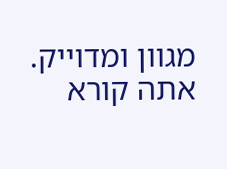מגוון ומדוייק. אתה קורא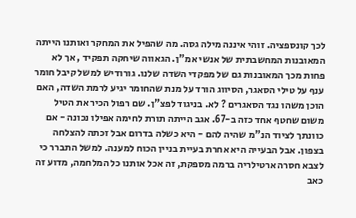לכך קונספציה. זוהי איננה מילה גסה. מה שהפיל את המחקר ואותנו הייתה המאובנות המחשבתית של אנשי אמ"ן. הגאווה שיחקה תפקיד , אך לא פחות מכך המאובנות גם של מפקדי השדה שלנו. גורודיש למשל קיבל חומר ענף על טילי הסאגר, הסיווג הורד על מנת שהחומר יגיע לרמת השדה, האם הוכן משהו נגד הסאגרים ? לא. בניגוד לפצ"ן. שם רפול הכיר את הטיל משום שחטף אחד כזה ב-67. אגב הייתה תורת לחימה אפילו נכונה - אם כוונתך לציוד הנ"מ שהיה להם - היא כשלה בדרום אבל זכתה להצלחה בצפון. אבל הבעייה היא אחרת בעיית בניין הכוח למענה. למשל התברר כי לצבא חסרה ארטילריה ברמה מספקת, זה אכל אותנו כל המלחמה, מדוע זה כאב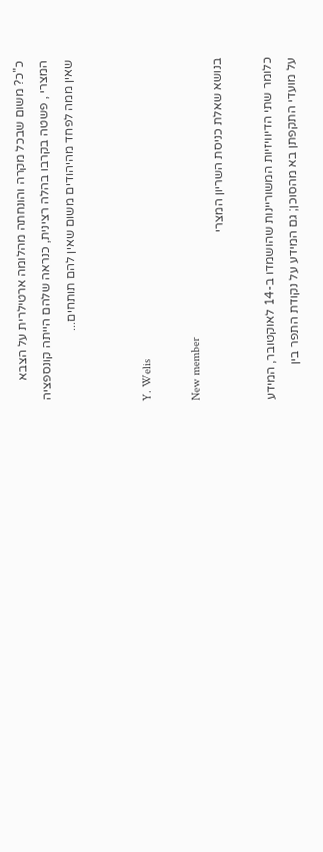כ"כ? משום שבכל מקרה והונחתה מהלומה ארטילרית על הצבא המצרי , פשטה בקרבו בהלה רצינית, כנראה שלהם הייתה קונספציה שאין ממה לפחד מהיהודים משום שאין להם תותחים...


Y. Welis

New member
בנושא שאלת כניסת השריון המצרי

כלומר שתי הדיוויזיות המשוריינות שהושמדו ב-14 לאוקטובר, המידע על מועדי התקפתן בא מהסוכן; גם המידע על נקודת התפר בין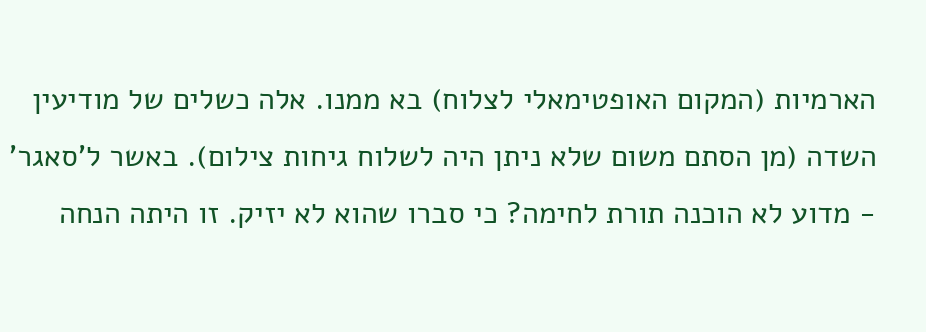הארמיות (המקום האופטימאלי לצלוח) בא ממנו. אלה כשלים של מודיעין השדה (מן הסתם משום שלא ניתן היה לשלוח גיחות צילום). באשר ל'סאגר' - מדוע לא הוכנה תורת לחימה? כי סברו שהוא לא יזיק. זו היתה הנחה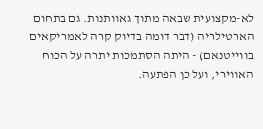לא-מקצועית שבאה מתוך גאוותנות. גם בתחום הארטילריה (דבר דומה בדיוק קרה לאמריקאים בווייטנאם) - היתה הסתמכות יתרה על הכוח האווירי, ועל כן הפתעה.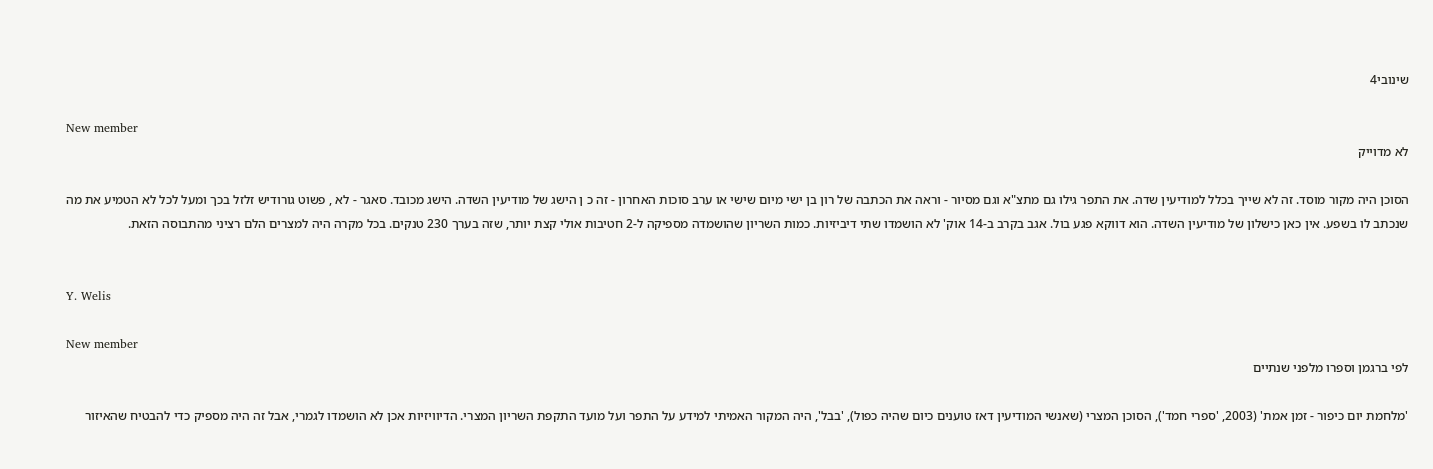שינובי4

New member
לא מדוייק

הסוכן היה מקור מוסד. זה לא שייך בכלל למודיעין שדה. את התפר גילו גם מתצ"א וגם מסיור - וראה את הכתבה של רון בן ישי מיום שישי או ערב סוכות האחרון - זה כ ן הישג של מודיעין השדה. הישג מכובד. סאגר - לא , פשוט גורודיש זלזל בכך ומעל לכל לא הטמיע את מה שנכתב לו בשפע. אין כאן כישלון של מודיעין השדה. הוא דווקא פגע בול. אגב בקרב ב-14 אוק' לא הושמדו שתי דיביזיות. כמות השריון שהושמדה מספיקה ל-2 חטיבות אולי קצת יותר, שזה בערך 230 טנקים. בכל מקרה היה למצרים הלם רציני מהתבוסה הזאת.


Y. Welis

New member
לפי ברגמן וספרו מלפני שנתיים

'מלחמת יום כיפור - זמן אמת' (2003, 'ספרי חמד'), הסוכן המצרי (שאנשי המודיעין דאז טוענים כיום שהיה כפול), 'בבל', היה המקור האמיתי למידע על התפר ועל מועד התקפת השריון המצרי. הדיוויזיות אכן לא הושמדו לגמרי, אבל זה היה מספיק כדי להבטיח שהאיזור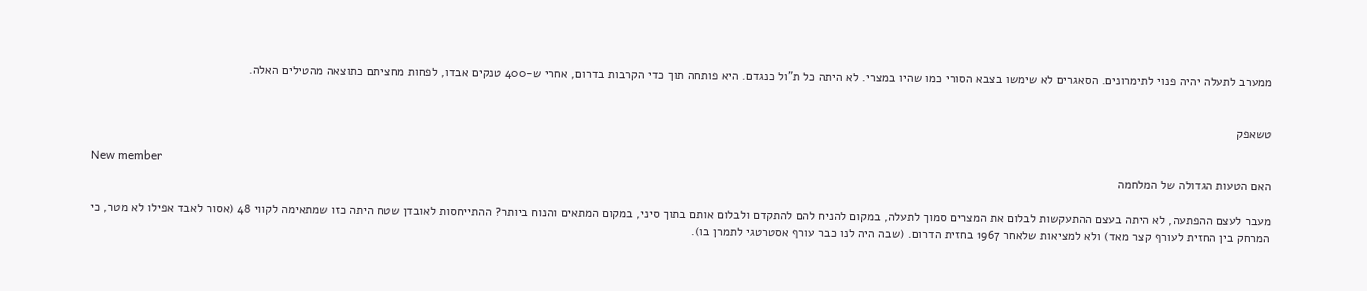ממערב לתעלה יהיה פנוי לתימרונים. הסאגרים לא שימשו בצבא הסורי כמו שהיו במצרי. לא היתה כל ת"ול כנגדם. היא פותחה תוך כדי הקרבות בדרום, אחרי ש-400 טנקים אבדו, לפחות מחציתם כתוצאה מהטילים האלה.


טשאפק

New member
האם הטעות הגדולה של המלחמה

מעבר לעצם ההפתעה, לא היתה בעצם ההתעקשות לבלום את המצרים סמוך לתעלה, במקום להניח להם להתקדם ולבלום אותם בתוך סיני, במקום המתאים והנוח ביותר? ההתייחסות לאובדן שטח היתה כזו שמתאימה לקווי 48 (אסור לאבד אפילו לא מטר, כי המרחק בין החזית לעורף קצר מאד) ולא למציאות שלאחר 1967 בחזית הדרום. (שבה היה לנו כבר עורף אסטרטגי לתמרן בו).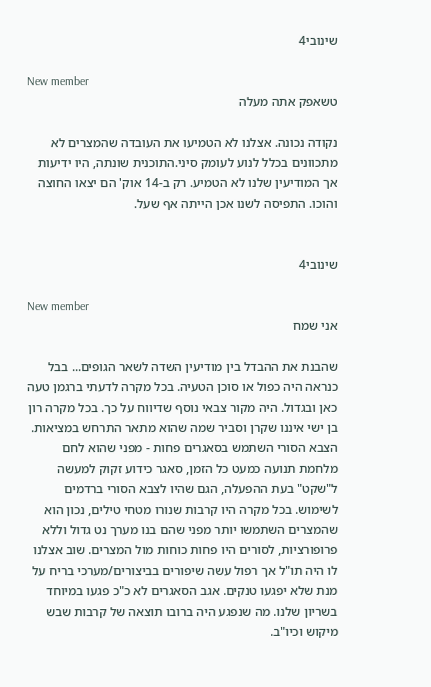שינובי4

New member
טשאפק אתה מעלה

נקודה נכונה. אצלנו לא הטמיעו את העובדה שהמצרים לא מתכוונים בכלל לנוע לעומק סיני.התוכנית שונתה, היו ידיעות אך המודיעין שלנו לא הטמיע. רק ב-14 אוק' הם יצאו החוצה והוכו. התפיסה לשנו אכן הייתה אף שעל.


שינובי4

New member
אני שמח

שהבנת את ההבדל בין מודיעין השדה לשאר הגופים... בבל כנראה היה כפול או סוכן הטעיה. בכל מקרה לדעתי ברגמן טעה כאן ובגדול. היה מקור צבאי נוסף שדיווח על כך. בכל מקרה רון בן ישי איננו שקרן וסביר שמה שהוא מתאר התרחש במציאות. הצבא הסורי השתמש בסאגרים פחות - מפני שהוא לחם מלחמת תנועה כמעט כל הזמן, סאגר כידוע זקוק למעשה ל"שקט" בעת ההפעלה, הגם שהיו לצבא הסורי ברדמים לשימוש. בכל מקרה היו קרבות שנורו מטחי טילים, נכון הוא שהמצרים השתמשו יותר מפני שהם בנו מערך נט גדול וללא פרופורציות, לסורים היו פחות כוחות מול המצרים. שוב אצלנו לו היה תו"ל אך רפול עשה שיפורים בביצורים/מערכי בריח על מנת שלא יפגעו טנקים. אגב הסאגרים לא כ"כ פגעו במיוחד בשריון שלנו. מה שנפגע היה ברובו תוצאה של קרבות שבש מיקוש וכיו"ב.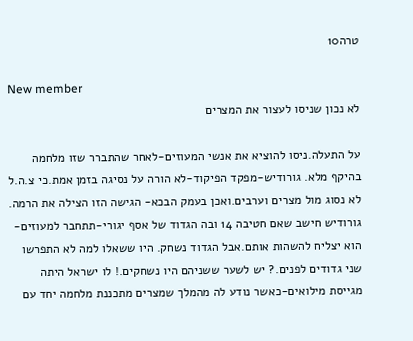טרה10

New member
לא נכון שניסו לעצור את המצרים

על התעלה.ניסו להוציא את אנשי המעוזים-לאחר שהתברר שזו מלחמה בהיקף מלא. גורודיש-מפקד הפיקוד-לא הורה על נסיגה בזמן אמת.כי צ.ה.ל לא נסוג מול מצרים וערבים.ואכן בעמק הבכא- הגישה הזו הצילה את הרמה. גורודיש חישב שאם חטיבה 14 ובה הגדוד של אסף יגורי-תתחבר למעוזים-הוא יצליח להשהות אותם.אבל הגדוד נשחק. היו ששאלו למה לא התפרשו שני גדודים לפנים.? יש לשער ששניהם היו נשחקים.! לו ישראל היתה מגייסת מילואים-כאשר נודע לה מהמלך שמצרים מתכננת מלחמה יחד עם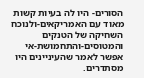הסורים- היו לה בעיות קשות מאוד עם האמריקאים-ולנוכח השחיקה של הטנקים והמטוסים-והתחמושת-אי אפשר לאמר שהעיניינים היו מסתדרים.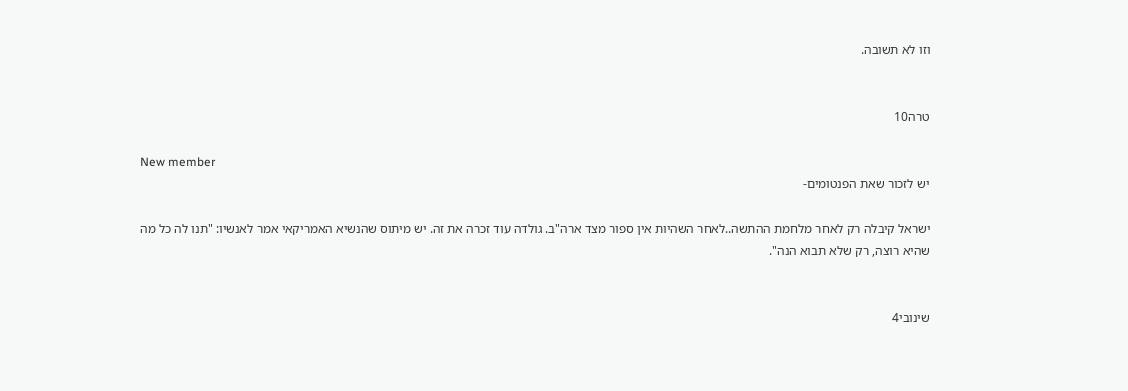וזו לא תשובה.


טרה10

New member
יש לזכור שאת הפנטומים-

ישראל קיבלה רק לאחר מלחמת ההתשה..לאחר השהיות אין ספור מצד ארה"ב. גולדה עוד זכרה את זה. יש מיתוס שהנשיא האמריקאי אמר לאנשיו: "תנו לה כל מה שהיא רוצה, רק שלא תבוא הנה".


שינובי4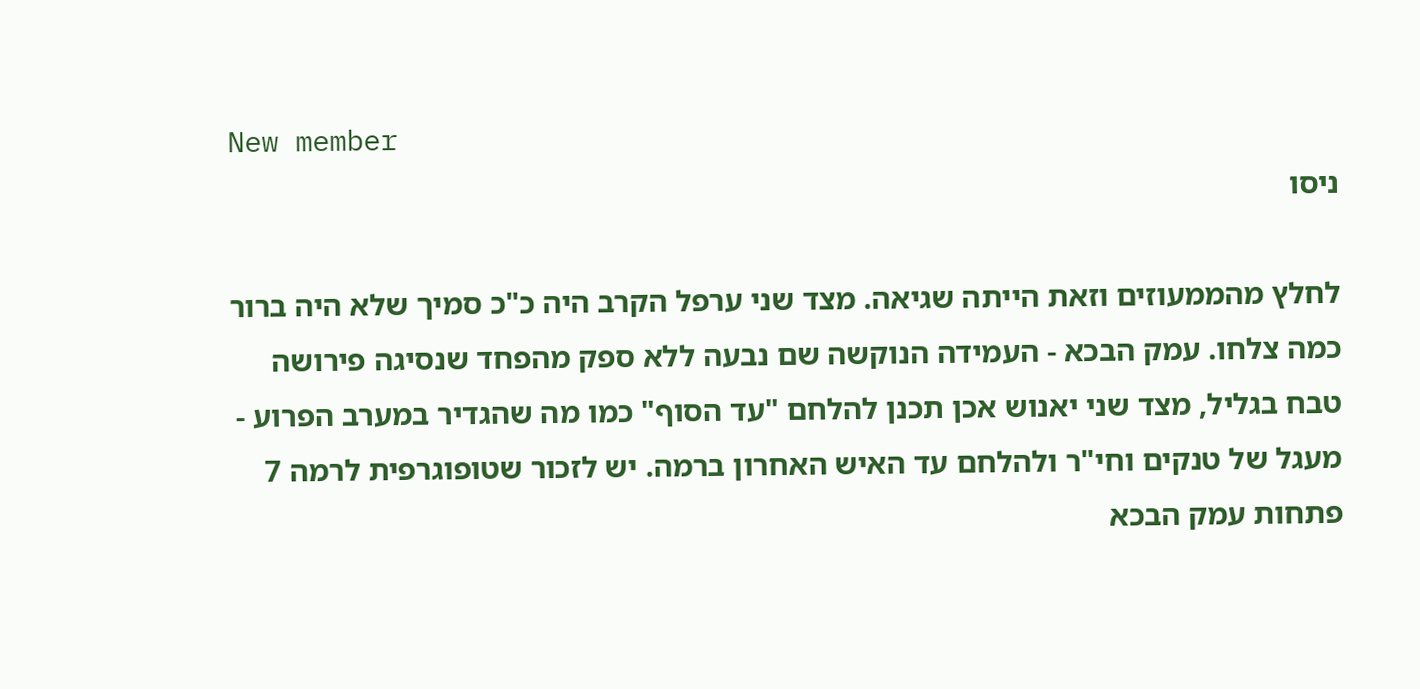New member
ניסו

לחלץ מהממעוזים וזאת הייתה שגיאה. מצד שני ערפל הקרב היה כ"כ סמיך שלא היה ברור כמה צלחו. עמק הבכא - העמידה הנוקשה שם נבעה ללא ספק מהפחד שנסיגה פירושה טבח בגליל, מצד שני יאנוש אכן תכנן להלחם "עד הסוף" כמו מה שהגדיר במערב הפרוע - מעגל של טנקים וחי"ר ולהלחם עד האיש האחרון ברמה. יש לזכור שטופוגרפית לרמה 7 פתחות עמק הבכא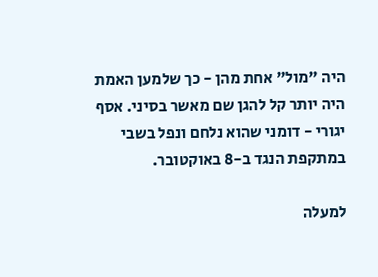היה "מול" אחת מהן - כך שלמען האמת היה יותר קל להגן שם מאשר בסיני. אסף יגורי - דומני שהוא נלחם ונפל בשבי במתקפת הנגד ב-8 באוקטובר.

למעלה